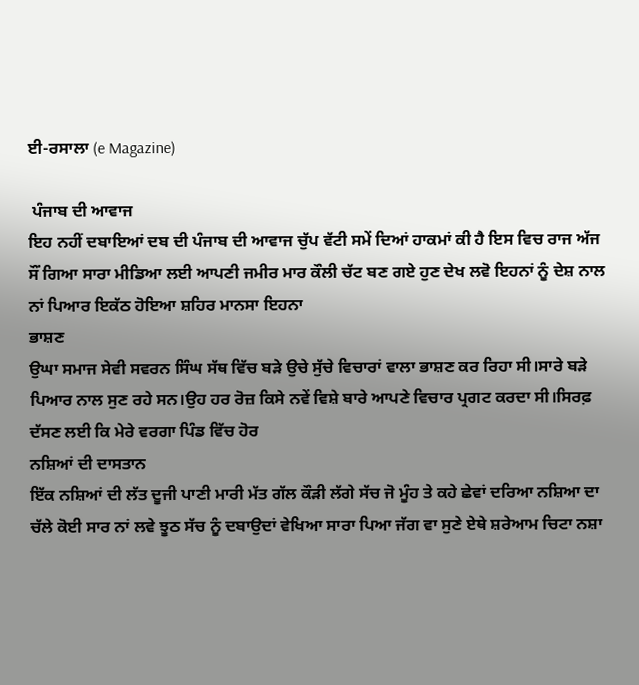ਈ-ਰਸਾਲਾ (e Magazine)

 ਪੰਜਾਬ ਦੀ ਆਵਾਜ
ਇਹ ਨਹੀਂ ਦਬਾਇਆਂ ਦਬ ਦੀ ਪੰਜਾਬ ਦੀ ਆਵਾਜ ਚੁੱਪ ਵੱਟੀ ਸਮੇਂ ਦਿਆਂ ਹਾਕਮਾਂ ਕੀ ਹੈ ਇਸ ਵਿਚ ਰਾਜ ਅੱਜ ਸੌਂ ਗਿਆ ਸਾਰਾ ਮੀਡਿਆ ਲਈ ਆਪਣੀ ਜਮੀਰ ਮਾਰ ਕੌਲੀ ਚੱਟ ਬਣ ਗਏ ਹੁਣ ਦੇਖ ਲਵੋ ਇਹਨਾਂ ਨੂੰ ਦੇਸ਼ ਨਾਲ ਨਾਂ ਪਿਆਰ ਇਕੱਠ ਹੋਇਆ ਸ਼ਹਿਰ ਮਾਨਸਾ ਇਹਨਾ
ਭਾਸ਼ਣ
ਉਘਾ ਸਮਾਜ ਸੇਵੀ ਸਵਰਨ ਸਿੰਘ ਸੱਥ ਵਿੱਚ ਬੜੇ ਉਚੇ ਸੁੱਚੇ ਵਿਚਾਰਾਂ ਵਾਲਾ ਭਾਸ਼ਣ ਕਰ ਰਿਹਾ ਸੀ।ਸਾਰੇ ਬੜੇ ਪਿਆਰ ਨਾਲ ਸੁਣ ਰਹੇ ਸਨ।ਉਹ ਹਰ ਰੋਜ਼ ਕਿਸੇ ਨਵੇਂ ਵਿਸ਼ੇ ਬਾਰੇ ਆਪਣੇ ਵਿਚਾਰ ਪ੍ਰਗਟ ਕਰਦਾ ਸੀ।ਸਿਰਫ਼ ਦੱਸਣ ਲਈ ਕਿ ਮੇਰੇ ਵਰਗਾ ਪਿੰਡ ਵਿੱਚ ਹੋਰ
ਨਸ਼ਿਆਂ ਦੀ ਦਾਸਤਾਨ
ਇੱਕ ਨਸ਼ਿਆਂ ਦੀ ਲੱਤ ਦੂਜੀ ਪਾਣੀ ਮਾਰੀ ਮੱਤ ਗੱਲ ਕੌੜੀ ਲੱਗੇ ਸੱਚ ਜੋ ਮੂੰਹ ਤੇ ਕਹੇ ਛੇਵਾਂ ਦਰਿਆ ਨਸ਼ਿਆ ਦਾ ਚੱਲੇ ਕੋਈ ਸਾਰ ਨਾਂ ਲਵੇ ਝੂਠ ਸੱਚ ਨੂੰ ਦਬਾਉਦਾਂ ਵੇਖਿਆ ਸਾਰਾ ਪਿਆ ਜੱਗ ਵਾ ਸੁਣੇ ਏਥੇ ਸ਼ਰੇਆਮ ਚਿਟਾ ਨਸ਼ਾ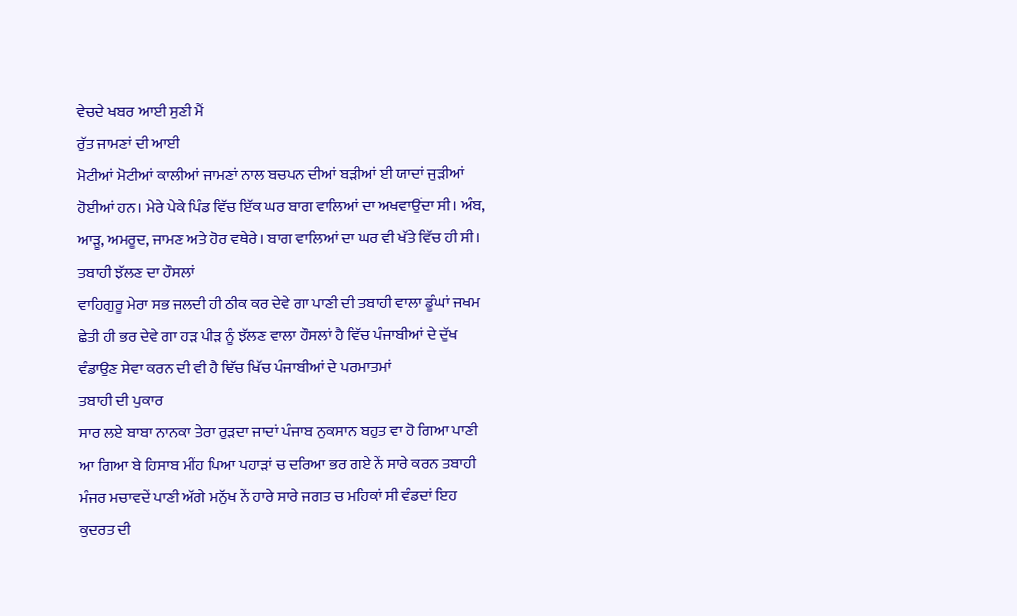ਵੇਚਦੇ ਖਬਰ ਆਈ ਸੁਣੀ ਮੈਂ
ਰੁੱਤ ਜਾਮਣਾਂ ਦੀ ਆਈ
ਮੋਟੀਆਂ ਮੋਟੀਆਂ ਕਾਲੀਆਂ ਜਾਮਣਾਂ ਨਾਲ ਬਚਪਨ ਦੀਆਂ ਬੜੀਆਂ ਈ ਯਾਦਾਂ ਜੁੜੀਆਂ ਹੋਈਆਂ ਹਨ। ਮੇਰੇ ਪੇਕੇ ਪਿੰਡ ਵਿੱਚ ਇੱਕ ਘਰ ਬਾਗ ਵਾਲਿਆਂ ਦਾ ਅਖਵਾਉਂਦਾ ਸੀ। ਅੰਬ, ਆੜੂ, ਅਮਰੂਦ, ਜਾਮਣ ਅਤੇ ਹੋਰ ਵਥੇਰੇ। ਬਾਗ ਵਾਲਿਆਂ ਦਾ ਘਰ ਵੀ ਖੱਤੇ ਵਿੱਚ ਹੀ ਸੀ।
ਤਬਾਹੀ ਝੱਲਣ ਦਾ ਹੌਸਲਾਂ
ਵਾਹਿਗੁਰੂ ਮੇਰਾ ਸਭ ਜਲਦੀ ਹੀ ਠੀਕ ਕਰ ਦੇਵੇ ਗਾ ਪਾਣੀ ਦੀ ਤਬਾਹੀ ਵਾਲਾ ਡੂੰਘਾਂ ਜਖਮ ਛੇਤੀ ਹੀ ਭਰ ਦੇਵੇ ਗਾ ਹੜ ਪੀੜ ਨੂੰ ਝੱਲਣ ਵਾਲਾ ਹੌਸਲਾਂ ਹੈ ਵਿੱਚ ਪੰਜਾਬੀਆਂ ਦੇ ਦੁੱਖ ਵੰਡਾਉਣ ਸੇਵਾ ਕਰਨ ਦੀ ਵੀ ਹੈ ਞਿੱਚ ਖਿੱਚ ਪੰਜਾਬੀਆਂ ਦੇ ਪਰਮਾਤਮਾਂ
ਤਬਾਹੀ ਦੀ ਪੁਕਾਰ
ਸਾਰ ਲਏ ਬਾਬਾ ਨਾਨਕਾ ਤੇਰਾ ਰੁੜਦਾ ਜਾਦਾਂ ਪੰਜਾਬ ਨੁਕਸਾਨ ਬਹੁਤ ਵਾ ਹੋ ਗਿਆ ਪਾਣੀ ਆ ਗਿਆ ਬੇ ਹਿਸਾਬ ਮੀਂਹ ਪਿਆ ਪਹਾੜਾਂ ਚ ਦਰਿਆ ਭਰ ਗਏ ਨੇਂ ਸਾਰੇ ਕਰਨ ਤਬਾਹੀ ਮੰਜਰ ਮਚਾਵਦੇਂ ਪਾਣੀ ਅੱਗੇ ਮਨੁੱਖ ਨੇਂ ਹਾਰੇ ਸਾਰੇ ਜਗਤ ਚ ਮਹਿਕਾਂ ਸੀ ਵੰਡਦਾਂ ਇਹ
ਕੁਦਰਤ ਦੀ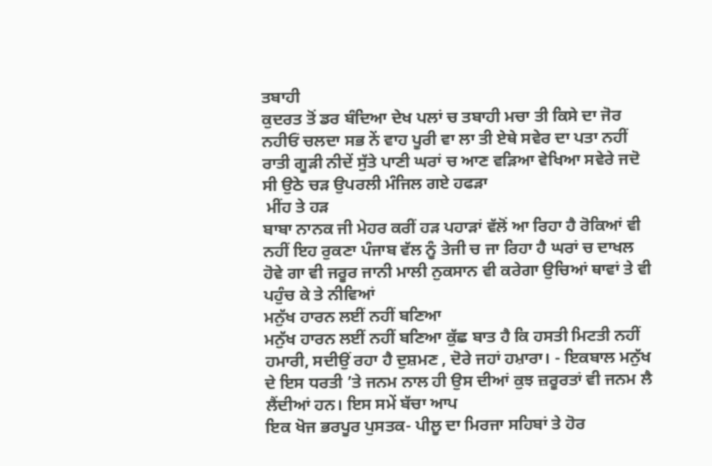ਤਬਾਹੀ
ਕੁਦਰਤ ਤੋਂ ਡਰ ਬੰਦਿਆ ਦੇਖ ਪਲਾਂ ਚ ਤਬਾਹੀ ਮਚਾ ਤੀ ਕਿਸੇ ਦਾ ਜੋਰ ਨਹੀਓਂ ਚਲਦਾ ਸਭ ਨੇਂ ਵਾਹ ਪੂਰੀ ਵਾ ਲਾ ਤੀ ਏਥੇ ਸਵੇਰ ਦਾ ਪਤਾ ਨਹੀਂ ਰਾਤੀ ਗੂੜੀ ਨੀਦੇਂ ਸੁੱਤੇ ਪਾਣੀ ਘਰਾਂ ਚ ਆਣ ਵੜਿਆ ਵੇਖਿਆ ਸਵੇਰੇ ਜਦੋ ਸੀ ਉਠੇ ਚੜ ਉਪਰਲੀ ਮੰਜਿਲ ਗਏ ਹਫੜਾ
 ਮੀਂਹ ਤੇ ਹੜ
ਬਾਬਾ ਨਾਨਕ ਜੀ ਮੇਹਰ ਕਰੀਂ ਹੜ ਪਹਾੜਾਂ ਵੱਲੋਂ ਆ ਰਿਹਾ ਹੈ ਰੋਕਿਆਂ ਵੀ ਨਹੀਂ ਇਹ ਰੁਕਣਾ ਪੰਜਾਬ ਵੱਲ ਨੂੰ ਤੇਜੀ ਚ ਜਾ ਰਿਹਾ ਹੈ ਘਰਾਂ ਚ ਦਾਖਲ ਹੋਵੇ ਗਾ ਵੀ ਜਰੂਰ ਜਾਨੀ ਮਾਲੀ ਨੁਕਸਾਨ ਵੀ ਕਰੇਗਾ ਉਚਿਆਂ ਥਾਵਾਂ ਤੇ ਵੀ ਪਹੁੰਚ ਕੇ ਤੇ ਨੀਵਿਆਂ
ਮਨੁੱਖ ਹਾਰਨ ਲਈਂ ਨਹੀਂ ਬਣਿਆ
ਮਨੁੱਖ ਹਾਰਨ ਲਈਂ ਨਹੀਂ ਬਣਿਆ ਕੁੱਛ ਬਾਤ ਹੈ ਕਿ ਹਸਤੀ ਮਿਟਤੀ ਨਹੀਂ ਹਮਾਰੀ, ਸਦੀਉਂ ਰਹਾ ਹੈ ਦੁਸ਼ਮਣ , ਦੋਰੇ ਜਹਾਂ ਹਮ਼ਾਰਾ। - ਇਕਬਾਲ ਮਨੁੱਖ ਦੇ ਇਸ ਧਰਤੀ ’ਤੇ ਜਨਮ ਨਾਲ ਹੀ ਉਸ ਦੀਆਂ ਕੁਝ ਜ਼ਰੂਰਤਾਂ ਵੀ ਜਨਮ ਲੈ ਲੈਂਦੀਆਂ ਹਨ। ਇਸ ਸਮੇਂ ਬੱਚਾ ਆਪ
ਇਕ ਖੋਜ ਭਰਪੂਰ ਪੁਸਤਕ- ਪੀਲੂ ਦਾ ਮਿਰਜਾ ਸਹਿਬਾਂ ਤੇ ਹੋਰ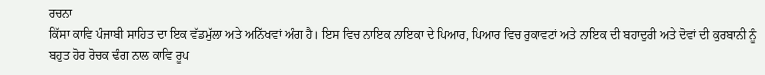ਰਚਨਾ
ਕਿੱਸਾ ਕਾਵਿ ਪੰਜਾਬੀ ਸਾਹਿਤ ਦਾ ਇਕ ਵੱਡਮੁੱਲਾ ਅਤੇ ਅਨਿੱਖਵਾਂ ਅੰਗ ਹੈ। ਇਸ ਵਿਚ ਨਾਇਕ ਨਾਇਕਾ ਦੇ ਪਿਆਰ, ਪਿਆਰ ਵਿਚ ਰੁਕਾਵਟਾਂ ਅਤੇ ਨਾਇਕ ਦੀ ਬਹਾਦੁਰੀ ਅਤੇ ਦੋਵਾਂ ਦੀ ਕੁਰਬਾਨੀ ਨੂੰ ਬਹੁਤ ਹੋਰ ਰੋਚਕ ਢੰਗ ਨਾਲ ਕਾਵਿ ਰੂਪ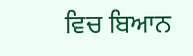ਵਿਚ ਬਿਆਨ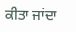ਕੀਤਾ ਜਾਂਦਾ